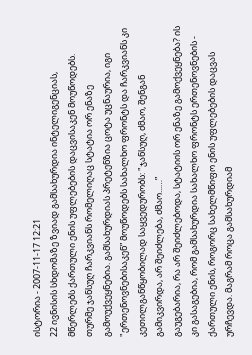ისტორია - 2007-11-17 12:21
22 ივნისის სხდომაზე ზვიად გამსახურდია ინტელიგენციას, მწერლებს ქართული ენის უფლებების დაცვისაკენ მოუწოდებს. თურმე ჯანსუღ ჩარკვიანს რომელიღაც სტატია ორ ენაზე გამოუქვეყნებია. გამსახურდიას პრეტენზია ცოტა უცნაურია, იგი "ერთენოვნებისაკენ” მოუწოდებს სახალხო ფრონტს და ჩარკვიანს კი კეთილგანწყობილად საყვედურობს: "ჯანსუღ, ძმაო, შენგან გამიკვირდა, არ შეიძლება, ძმაო...…”
გაუგებარია, რა არ შეიძლებოდა, სტატიის ორ ენაზე გამოქვეყნება? ის კი გასაგებია, რომ გამსახურდია სახალხო ფრონტს ერთენოვნების - ქართული ენის, როგორც სახელმწიფო ენის უფლებების დაცვას ურჩევდა. მაგრამ როცა გამსახურდიამ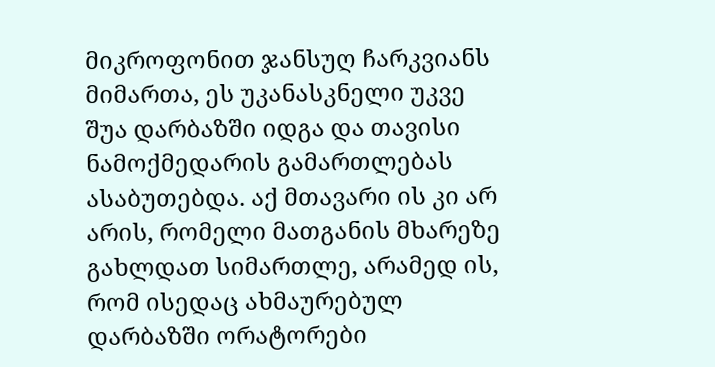მიკროფონით ჯანსუღ ჩარკვიანს მიმართა, ეს უკანასკნელი უკვე შუა დარბაზში იდგა და თავისი ნამოქმედარის გამართლებას ასაბუთებდა. აქ მთავარი ის კი არ არის, რომელი მათგანის მხარეზე გახლდათ სიმართლე, არამედ ის, რომ ისედაც ახმაურებულ დარბაზში ორატორები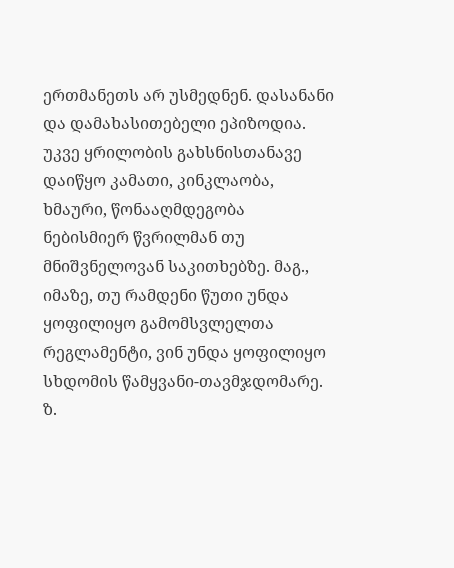ერთმანეთს არ უსმედნენ. დასანანი და დამახასითებელი ეპიზოდია.
უკვე ყრილობის გახსნისთანავე დაიწყო კამათი, კინკლაობა, ხმაური, წონააღმდეგობა ნებისმიერ წვრილმან თუ მნიშვნელოვან საკითხებზე. მაგ., იმაზე, თუ რამდენი წუთი უნდა ყოფილიყო გამომსვლელთა რეგლამენტი, ვინ უნდა ყოფილიყო სხდომის წამყვანი-თავმჯდომარე. ზ.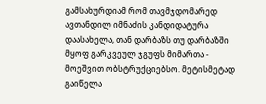გამსახურდიამ რომ თავმჯდომარედ ავთანდილ იმნაძის კანდიდატურა დაასახელა, თან დარბაზს თუ დარბაზში მყოფ გარკვეულ ჯგუფს მიმართა - მოეშვით ობსტრუქციებსო. მეტისმეტად გაიწელა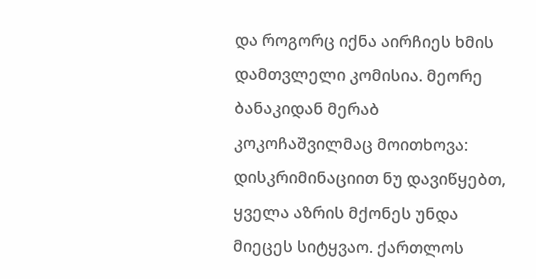და როგორც იქნა აირჩიეს ხმის დამთვლელი კომისია. მეორე ბანაკიდან მერაბ კოკოჩაშვილმაც მოითხოვა: დისკრიმინაციით ნუ დავიწყებთ, ყველა აზრის მქონეს უნდა მიეცეს სიტყვაო. ქართლოს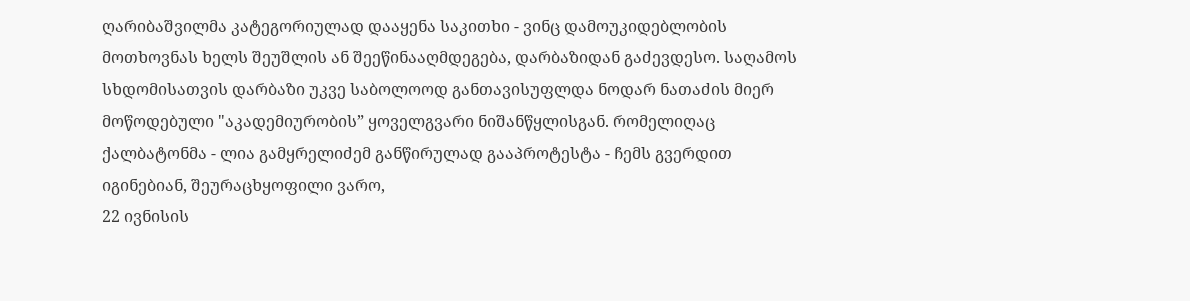ღარიბაშვილმა კატეგორიულად დააყენა საკითხი - ვინც დამოუკიდებლობის მოთხოვნას ხელს შეუშლის ან შეეწინააღმდეგება, დარბაზიდან გაძევდესო. საღამოს სხდომისათვის დარბაზი უკვე საბოლოოდ განთავისუფლდა ნოდარ ნათაძის მიერ მოწოდებული "აკადემიურობის” ყოველგვარი ნიშანწყლისგან. რომელიღაც ქალბატონმა - ლია გამყრელიძემ განწირულად გააპროტესტა - ჩემს გვერდით იგინებიან, შეურაცხყოფილი ვარო,
22 ივნისის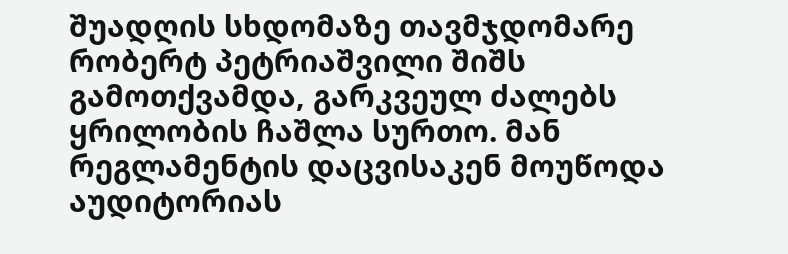შუადღის სხდომაზე თავმჯდომარე რობერტ პეტრიაშვილი შიშს გამოთქვამდა, გარკვეულ ძალებს ყრილობის ჩაშლა სურთო. მან რეგლამენტის დაცვისაკენ მოუწოდა აუდიტორიას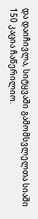და დაიჩივლა, სიტყვაში გამომსვლელთა სიაში 150 კაცია ჩაწერილიო.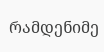რამდენიმე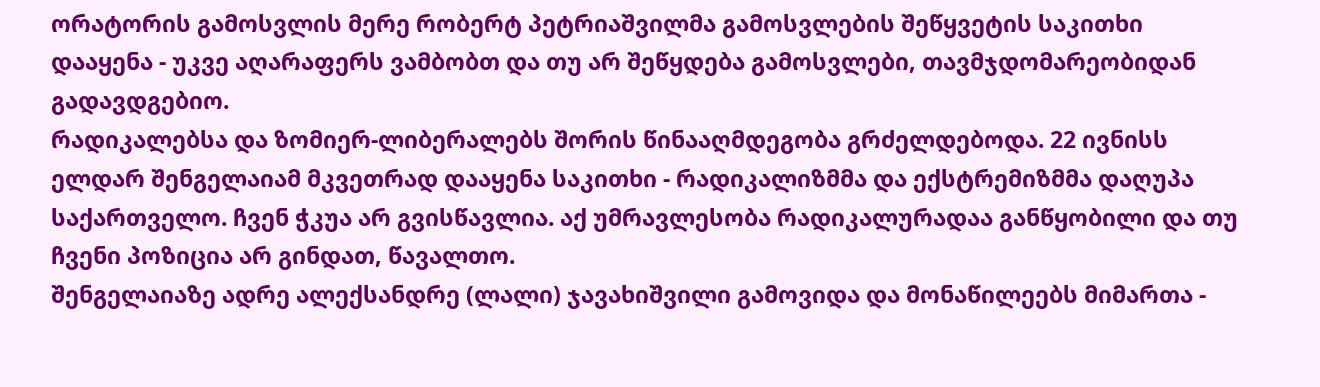ორატორის გამოსვლის მერე რობერტ პეტრიაშვილმა გამოსვლების შეწყვეტის საკითხი დააყენა - უკვე აღარაფერს ვამბობთ და თუ არ შეწყდება გამოსვლები, თავმჯდომარეობიდან გადავდგებიო.
რადიკალებსა და ზომიერ-ლიბერალებს შორის წინააღმდეგობა გრძელდებოდა. 22 ივნისს ელდარ შენგელაიამ მკვეთრად დააყენა საკითხი - რადიკალიზმმა და ექსტრემიზმმა დაღუპა საქართველო. ჩვენ ჭკუა არ გვისწავლია. აქ უმრავლესობა რადიკალურადაა განწყობილი და თუ ჩვენი პოზიცია არ გინდათ, წავალთო.
შენგელაიაზე ადრე ალექსანდრე (ლალი) ჯავახიშვილი გამოვიდა და მონაწილეებს მიმართა -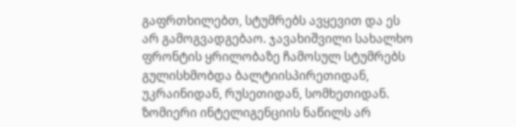გაფრთხილებთ, სტუმრებს ავყევით და ეს არ გამოგვადგებაო. ჯავახიშვილი სახალხო ფრონტის ყრილობაზე ჩამოსულ სტუმრებს გულისხმობდა ბალტიისპირეთიდან, უკრაინიდან, რუსეთიდან, სომხეთიდან. ზომიერი ინტელიგენციის ნაწილს არ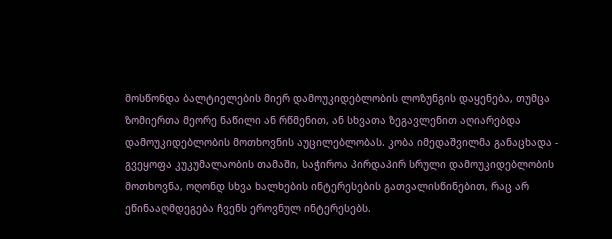მოსწონდა ბალტიელების მიერ დამოუკიდებლობის ლოზუნგის დაყენება, თუმცა ზომიერთა მეორე ნაწილი ან რწმენით, ან სხვათა ზეგავლენით აღიარებდა დამოუკიდებლობის მოთხოვნის აუცილებლობას. კობა იმედაშვილმა განაცხადა - გვეყოფა კუკუმალაობის თამაში, საჭიროა პირდაპირ სრული დამოუკიდებლობის მოთხოვნა, ოღონდ სხვა ხალხების ინტერესების გათვალისწინებით, რაც არ ეწინააღმდეგება ჩვენს ეროვნულ ინტერესებს.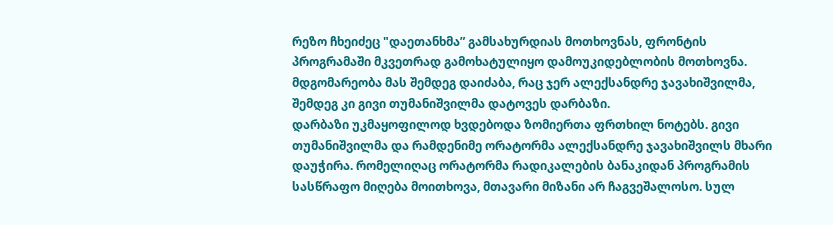რეზო ჩხეიძეც "დაეთანხმა” გამსახურდიას მოთხოვნას, ფრონტის პროგრამაში მკვეთრად გამოხატულიყო დამოუკიდებლობის მოთხოვნა. მდგომარეობა მას შემდეგ დაიძაბა, რაც ჯერ ალექსანდრე ჯავახიშვილმა, შემდეგ კი გივი თუმანიშვილმა დატოვეს დარბაზი.
დარბაზი უკმაყოფილოდ ხვდებოდა ზომიერთა ფრთხილ ნოტებს. გივი თუმანიშვილმა და რამდენიმე ორატორმა ალექსანდრე ჯავახიშვილს მხარი დაუჭირა. რომელიღაც ორატორმა რადიკალების ბანაკიდან პროგრამის სასწრაფო მიღება მოითხოვა, მთავარი მიზანი არ ჩაგვეშალოსო. სულ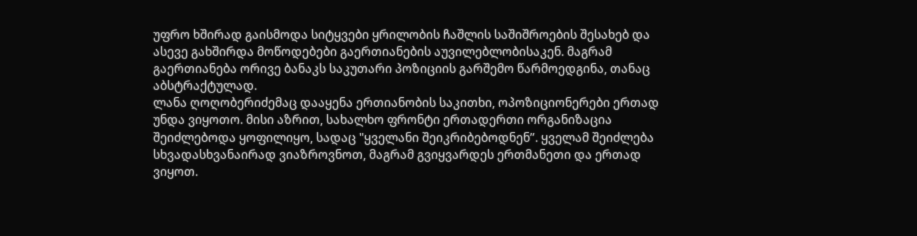უფრო ხშირად გაისმოდა სიტყვები ყრილობის ჩაშლის საშიშროების შესახებ და ასევე გახშირდა მოწოდებები გაერთიანების აუვილებლობისაკენ. მაგრამ გაერთიანება ორივე ბანაკს საკუთარი პოზიციის გარშემო წარმოედგინა, თანაც აბსტრაქტულად.
ლანა ღოღობერიძემაც დააყენა ერთიანობის საკითხი, ოპოზიციონერები ერთად უნდა ვიყოთო. მისი აზრით, სახალხო ფრონტი ერთადერთი ორგანიზაცია შეიძლებოდა ყოფილიყო, სადაც "ყველანი შეიკრიბებოდნენ”. ყველამ შეიძლება სხვადასხვანაირად ვიაზროვნოთ, მაგრამ გვიყვარდეს ერთმანეთი და ერთად ვიყოთ.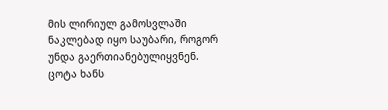მის ლირიულ გამოსვლაში ნაკლებად იყო საუბარი, როგორ უნდა გაერთიანებულიყვნენ.
ცოტა ხანს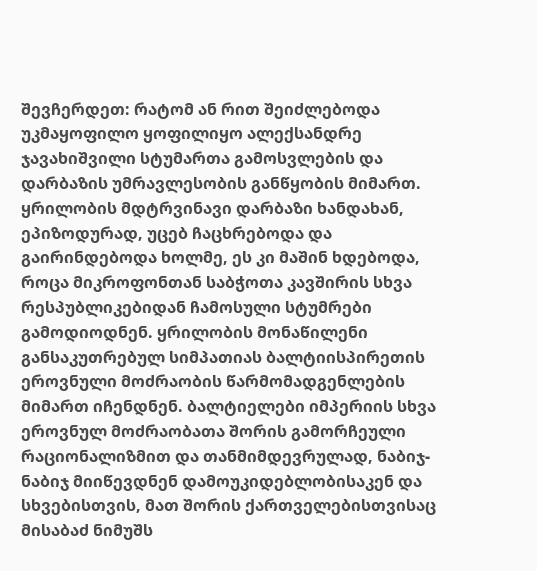შევჩერდეთ: რატომ ან რით შეიძლებოდა უკმაყოფილო ყოფილიყო ალექსანდრე ჯავახიშვილი სტუმართა გამოსვლების და დარბაზის უმრავლესობის განწყობის მიმართ.
ყრილობის მდტრვინავი დარბაზი ხანდახან, ეპიზოდურად, უცებ ჩაცხრებოდა და გაირინდებოდა ხოლმე, ეს კი მაშინ ხდებოდა, როცა მიკროფონთან საბჭოთა კავშირის სხვა რესპუბლიკებიდან ჩამოსული სტუმრები გამოდიოდნენ. ყრილობის მონაწილენი განსაკუთრებულ სიმპათიას ბალტიისპირეთის ეროვნული მოძრაობის წარმომადგენლების მიმართ იჩენდნენ. ბალტიელები იმპერიის სხვა ეროვნულ მოძრაობათა შორის გამორჩეული რაციონალიზმით და თანმიმდევრულად, ნაბიჯ-ნაბიჯ მიიწევდნენ დამოუკიდებლობისაკენ და სხვებისთვის, მათ შორის ქართველებისთვისაც მისაბაძ ნიმუშს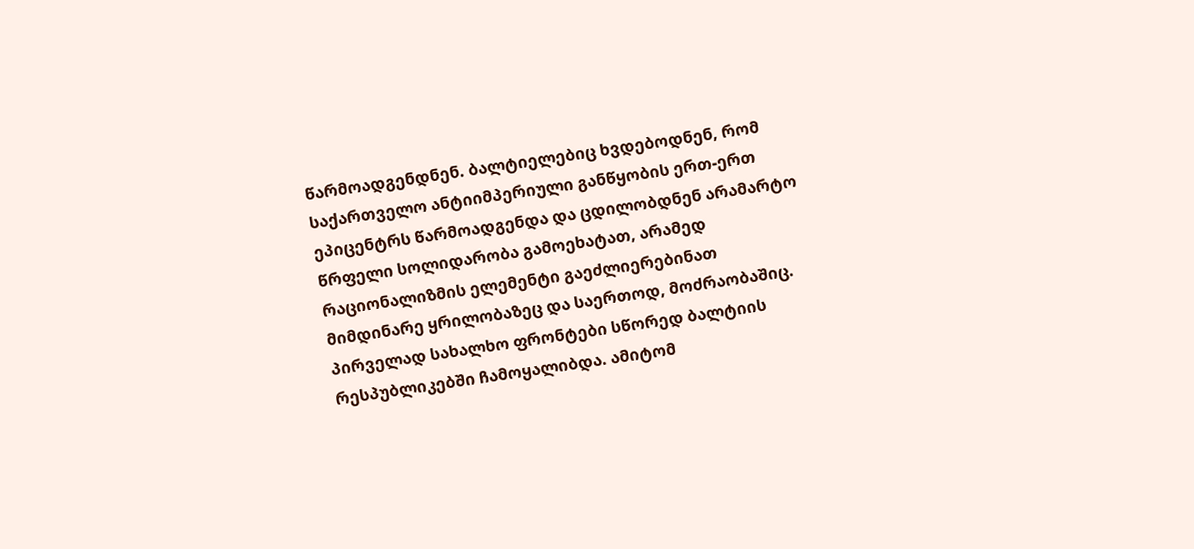წარმოადგენდნენ. ბალტიელებიც ხვდებოდნენ, რომ საქართველო ანტიიმპერიული განწყობის ერთ-ერთ ეპიცენტრს წარმოადგენდა და ცდილობდნენ არამარტო წრფელი სოლიდარობა გამოეხატათ, არამედ რაციონალიზმის ელემენტი გაეძლიერებინათ მიმდინარე ყრილობაზეც და საერთოდ, მოძრაობაშიც. პირველად სახალხო ფრონტები სწორედ ბალტიის რესპუბლიკებში ჩამოყალიბდა. ამიტომ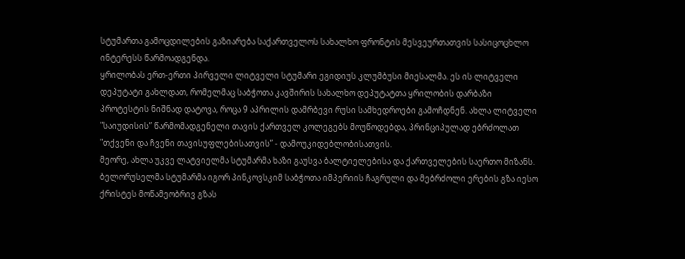სტუმართა გამოცდილების გაზიარება საქართველოს სახალხო ფრონტის მესვეურთათვის სასიცოცხლო ინტერესს წარმოადგენდა.
ყრილობას ერთ-ერთი პირველი ლიტველი სტუმარი ეგიდიუს კლუმბუსი მიესალმა. ეს ის ლიტველი დეპუტატი გახლდათ, რომელმაც საბჭოთა კავშირის სახალხო დეპუტატთა ყრილობის დარბაზი პროტესტის ნიშნად დატოვა, როცა 9 აპრილის დამრბევი რუსი სამხედროები გამოჩდნენ. ახლა ლიტველი "საიუდისის” წარმომადგენელი თავის ქართველ კოლეგებს მოუწოდებდა, პრინციპულად ებრძოლათ "თქვენი და ჩვენი თავისუფლებისათვის” - დამოუკიდებლობისათვის.
მეორე, ახლა უკვე ლატვიელმა სტუმარმა ხაზი გაუსვა ბალტიელებისა და ქართველების საერთო მიზანს. ბელორუსელმა სტუმარმა იგორ პინკოვსკიმ საბჭოთა იმპერიის ჩაგრული და მებრძოლი ერების გზა იესო ქრისტეს მოწამეობრივ გზას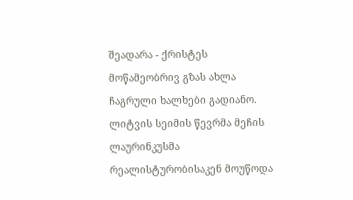შეადარა - ქრისტეს მოწამეობრივ გზას ახლა ჩაგრული ხალხები გადიანო.
ლიტვის სეიმის წევრმა მეჩის ლაურინკუსმა რეალისტურობისაკენ მოუწოდა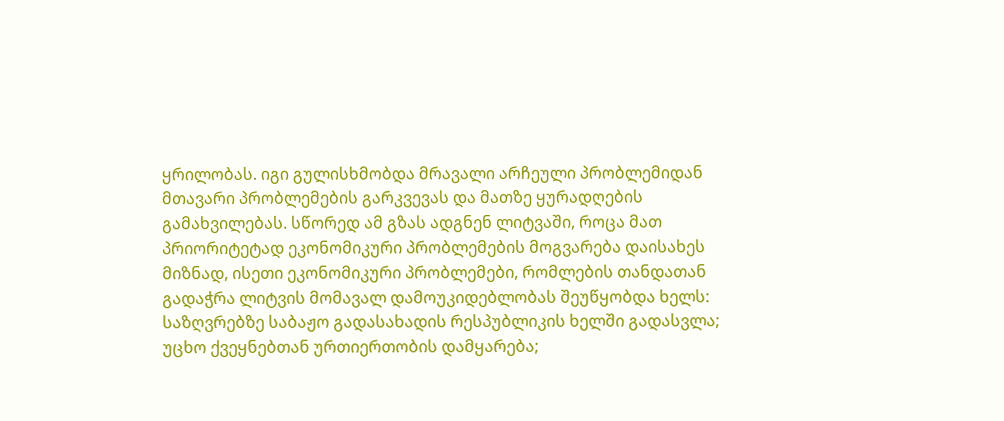ყრილობას. იგი გულისხმობდა მრავალი არჩეული პრობლემიდან მთავარი პრობლემების გარკვევას და მათზე ყურადღების გამახვილებას. სწორედ ამ გზას ადგნენ ლიტვაში, როცა მათ პრიორიტეტად ეკონომიკური პრობლემების მოგვარება დაისახეს მიზნად, ისეთი ეკონომიკური პრობლემები, რომლების თანდათან გადაჭრა ლიტვის მომავალ დამოუკიდებლობას შეუწყობდა ხელს: საზღვრებზე საბაჟო გადასახადის რესპუბლიკის ხელში გადასვლა; უცხო ქვეყნებთან ურთიერთობის დამყარება;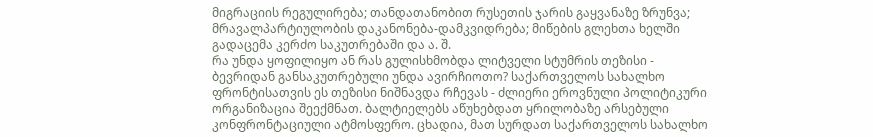მიგრაციის რეგულირება; თანდათანობით რუსეთის ჯარის გაყვანაზე ზრუნვა; მრავალპარტიულობის დაკანონება-დამკვიდრება; მიწების გლეხთა ხელში გადაცემა კერძო საკუთრებაში და ა. შ.
რა უნდა ყოფილიყო ან რას გულისხმობდა ლიტველი სტუმრის თეზისი - ბევრიდან განსაკუთრებული უნდა ავირჩიოთო? საქართველოს სახალხო ფრონტისათვის ეს თეზისი ნიშნავდა რჩევას - ძლიერი ეროვნული პოლიტიკური ორგანიზაცია შეექმნათ. ბალტიელებს აწუხებდათ ყრილობაზე არსებული კონფრონტაციული ატმოსფერო. ცხადია, მათ სურდათ საქართველოს სახალხო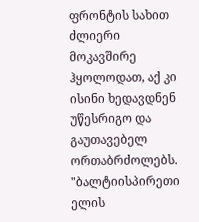ფრონტის სახით ძლიერი მოკავშირე ჰყოლოდათ, აქ კი ისინი ხედავდნენ უწესრიგო და გაუთავებელ ორთაბრძოლებს. "ბალტიისპირეთი ელის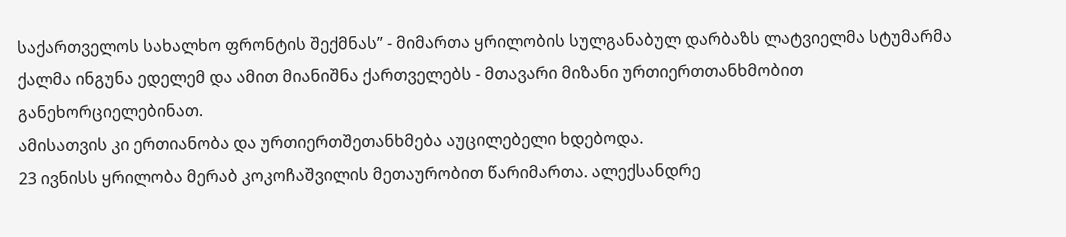საქართველოს სახალხო ფრონტის შექმნას” - მიმართა ყრილობის სულგანაბულ დარბაზს ლატვიელმა სტუმარმა ქალმა ინგუნა ედელემ და ამით მიანიშნა ქართველებს - მთავარი მიზანი ურთიერთთანხმობით განეხორციელებინათ.
ამისათვის კი ერთიანობა და ურთიერთშეთანხმება აუცილებელი ხდებოდა.
23 ივნისს ყრილობა მერაბ კოკოჩაშვილის მეთაურობით წარიმართა. ალექსანდრე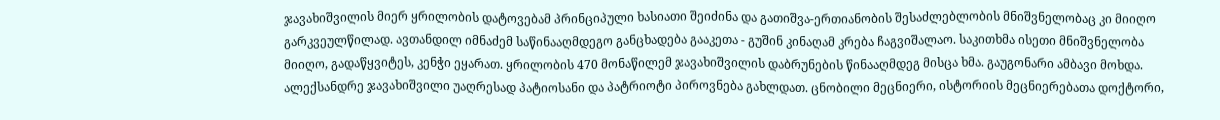ჯავახიშვილის მიერ ყრილობის დატოვებამ პრინციპული ხასიათი შეიძინა და გათიშვა-ერთიანობის შესაძლებლობის მნიშვნელობაც კი მიიღო გარკვეულწილად. ავთანდილ იმნაძემ საწინააღმდეგო განცხადება გააკეთა - გუშინ კინაღამ კრება ჩაგვიშალაო. საკითხმა ისეთი მნიშვნელობა მიიღო, გადაწყვიტეს, კენჭი ეყარათ. ყრილობის 470 მონაწილემ ჯავახიშვილის დაბრუნების წინააღმდეგ მისცა ხმა. გაუგონარი ამბავი მოხდა. ალექსანდრე ჯავახიშვილი უაღრესად პატიოსანი და პატრიოტი პიროვნება გახლდათ. ცნობილი მეცნიერი, ისტორიის მეცნიერებათა დოქტორი,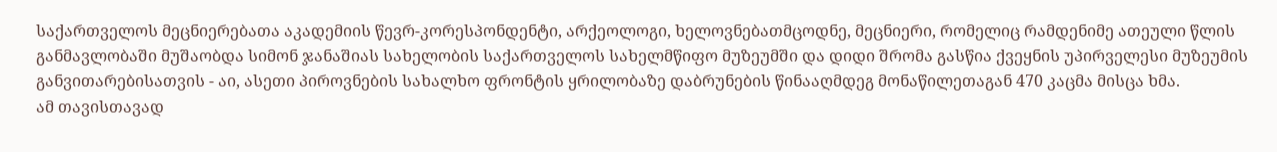საქართველოს მეცნიერებათა აკადემიის წევრ-კორესპონდენტი, არქეოლოგი, ხელოვნებათმცოდნე, მეცნიერი, რომელიც რამდენიმე ათეული წლის განმავლობაში მუშაობდა სიმონ ჯანაშიას სახელობის საქართველოს სახელმწიფო მუზეუმში და დიდი შრომა გასწია ქვეყნის უპირველესი მუზეუმის განვითარებისათვის - აი, ასეთი პიროვნების სახალხო ფრონტის ყრილობაზე დაბრუნების წინააღმდეგ მონაწილეთაგან 470 კაცმა მისცა ხმა.
ამ თავისთავად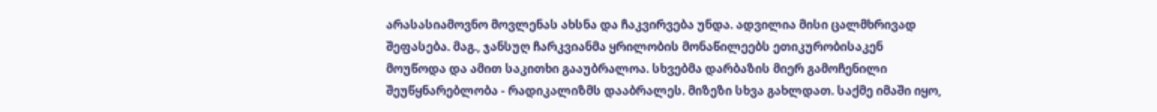არასასიამოვნო მოვლენას ახსნა და ჩაკვირვება უნდა. ადვილია მისი ცალმხრივად შეფასება. მაგ., ჯანსუღ ჩარკვიანმა ყრილობის მონაწილეებს ეთიკურობისაკენ მოუწოდა და ამით საკითხი გააუბრალოა. სხვებმა დარბაზის მიერ გამოჩენილი შეუწყნარებლობა - რადიკალიზმს დააბრალეს. მიზეზი სხვა გახლდათ. საქმე იმაში იყო,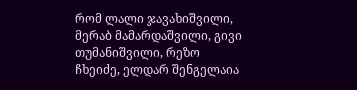რომ ლალი ჯავახიშვილი, მერაბ მამარდაშვილი, გივი თუმანიშვილი, რეზო ჩხეიძე, ელდარ შენგელაია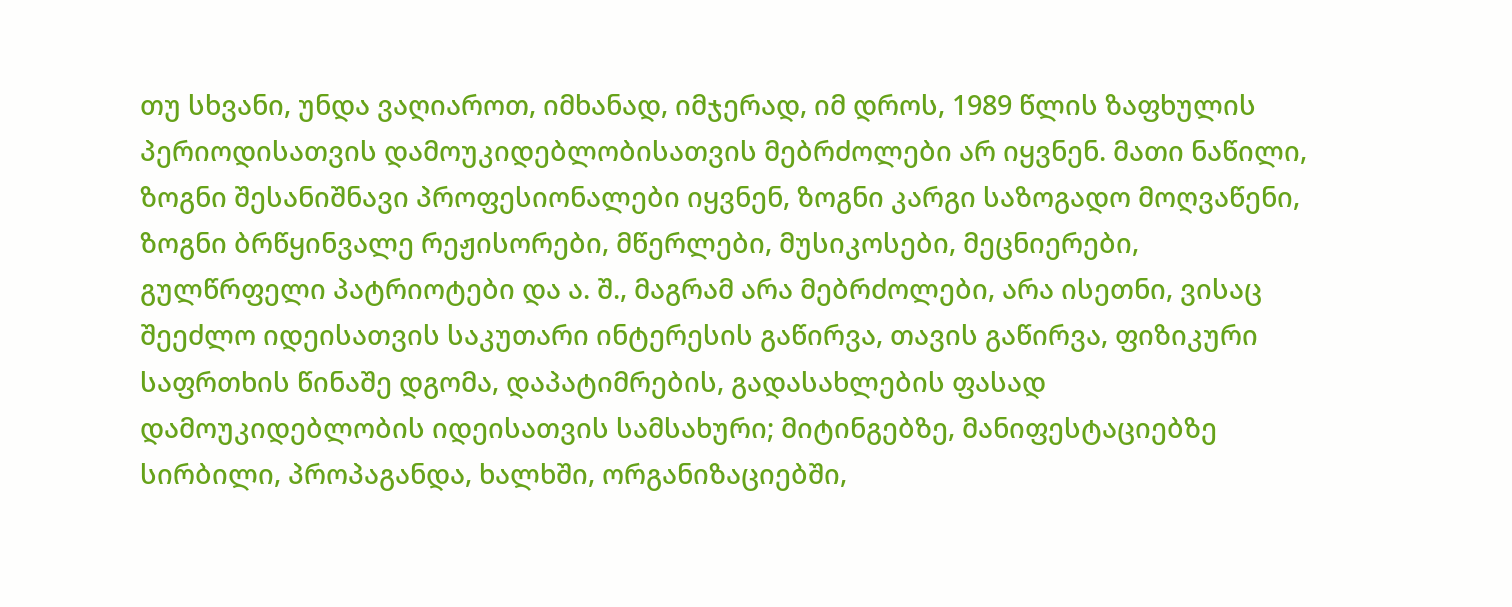თუ სხვანი, უნდა ვაღიაროთ, იმხანად, იმჯერად, იმ დროს, 1989 წლის ზაფხულის პერიოდისათვის დამოუკიდებლობისათვის მებრძოლები არ იყვნენ. მათი ნაწილი, ზოგნი შესანიშნავი პროფესიონალები იყვნენ, ზოგნი კარგი საზოგადო მოღვაწენი, ზოგნი ბრწყინვალე რეჟისორები, მწერლები, მუსიკოსები, მეცნიერები, გულწრფელი პატრიოტები და ა. შ., მაგრამ არა მებრძოლები, არა ისეთნი, ვისაც შეეძლო იდეისათვის საკუთარი ინტერესის გაწირვა, თავის გაწირვა, ფიზიკური საფრთხის წინაშე დგომა, დაპატიმრების, გადასახლების ფასად დამოუკიდებლობის იდეისათვის სამსახური; მიტინგებზე, მანიფესტაციებზე სირბილი, პროპაგანდა, ხალხში, ორგანიზაციებში,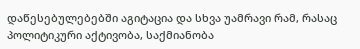დაწესებულებებში აგიტაცია და სხვა უამრავი რამ, რასაც პოლიტიკური აქტივობა, საქმიანობა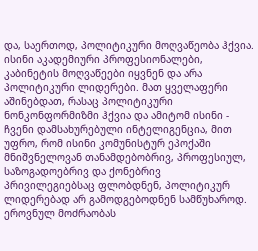და, საერთოდ, პოლიტიკური მოღვაწეობა ჰქვია.
ისინი აკადემიური პროფესიონალები, კაბინეტის მოღვაწეები იყვნენ და არა პოლიტიკური ლიდერები. მათ ყველაფერი აშინებდათ, რასაც პოლიტიკური ნონკონფორმიზმი ჰქვია და ამიტომ ისინი - ჩვენი დამსახურებული ინტელიგენცია, მით უფრო, რომ ისინი კომუნისტურ ეპოქაში მნიშვნელოვან თანამდებობრივ, პროფესიულ, საზოგადოებრივ და ქონებრივ პრივილეგიებსაც ფლობდნენ, პოლიტიკურ ლიდერებად არ გამოდგებოდნენ სამწუხაროდ. ეროვნულ მოძრაობას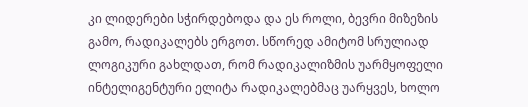კი ლიდერები სჭირდებოდა და ეს როლი, ბევრი მიზეზის გამო, რადიკალებს ერგოთ. სწორედ ამიტომ სრულიად ლოგიკური გახლდათ, რომ რადიკალიზმის უარმყოფელი ინტელიგენტური ელიტა რადიკალებმაც უარყვეს, ხოლო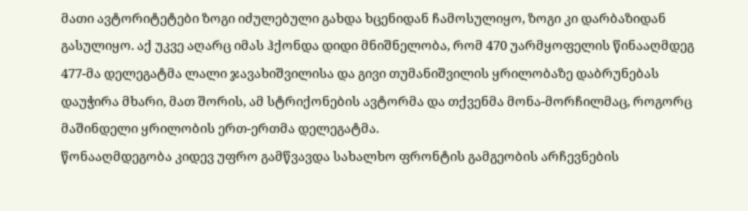მათი ავტორიტეტები ზოგი იძულებული გახდა ხცენიდან ჩამოსულიყო, ზოგი კი დარბაზიდან გასულიყო. აქ უკვე აღარც იმას ჰქონდა დიდი მნიშნელობა, რომ 470 უარმყოფელის წინააღმდეგ 477-მა დელეგატმა ლალი ჯავახიშვილისა და გივი თუმანიშვილის ყრილობაზე დაბრუნებას დაუჭირა მხარი, მათ შორის, ამ სტრიქონების ავტორმა და თქვენმა მონა-მორჩილმაც, როგორც მაშინდელი ყრილობის ერთ-ერთმა დელეგატმა.
წონააღმდეგობა კიდევ უფრო გამწვავდა სახალხო ფრონტის გამგეობის არჩევნების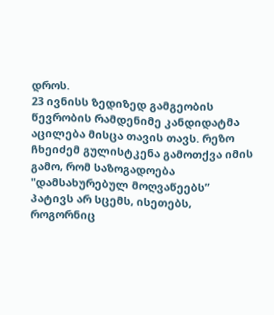დროს.
23 ივნისს ზედიზედ გამგეობის წევრობის რამდენიმე კანდიდატმა აცილება მისცა თავის თავს. რეზო ჩხეიძემ გულისტკენა გამოთქვა იმის გამო, რომ საზოგადოება "დამსახურებულ მოღვაწეებს” პატივს არ სცემს, ისეთებს, როგორნიც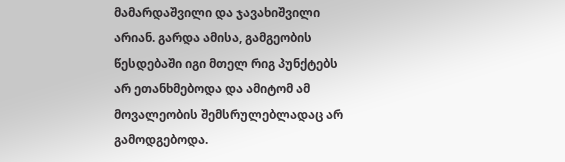მამარდაშვილი და ჯავახიშვილი არიან. გარდა ამისა, გამგეობის წესდებაში იგი მთელ რიგ პუნქტებს არ ეთანხმებოდა და ამიტომ ამ მოვალეობის შემსრულებლადაც არ გამოდგებოდა.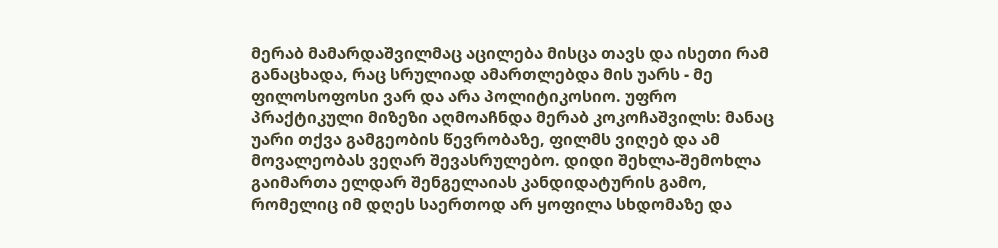მერაბ მამარდაშვილმაც აცილება მისცა თავს და ისეთი რამ განაცხადა, რაც სრულიად ამართლებდა მის უარს - მე ფილოსოფოსი ვარ და არა პოლიტიკოსიო. უფრო პრაქტიკული მიზეზი აღმოაჩნდა მერაბ კოკოჩაშვილს: მანაც უარი თქვა გამგეობის წევრობაზე, ფილმს ვიღებ და ამ მოვალეობას ვეღარ შევასრულებო. დიდი შეხლა-შემოხლა გაიმართა ელდარ შენგელაიას კანდიდატურის გამო, რომელიც იმ დღეს საერთოდ არ ყოფილა სხდომაზე და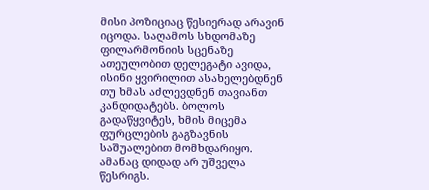მისი პოზიციაც წესიერად არავინ იცოდა. საღამოს სხდომაზე ფილარმონიის სცენაზე ათეულობით დელეგატი ავიდა, ისინი ყვირილით ასახელებდნენ თუ ხმას აძლევდნენ თავიანთ კანდიდატებს. ბოლოს გადაწყვიტეს, ხმის მიცემა ფურცლების გაგზავნის საშუალებით მომხდარიყო. ამანაც დიდად არ უშველა წესრიგს.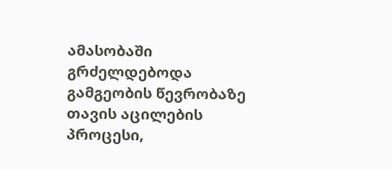ამასობაში გრძელდებოდა გამგეობის წევრობაზე თავის აცილების პროცესი,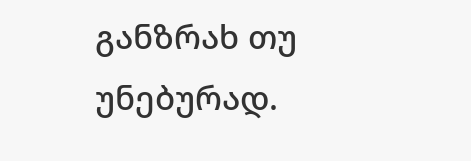განზრახ თუ უნებურად.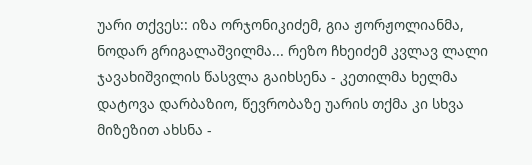უარი თქვეს:: იზა ორჯონიკიძემ, გია ჟორჟოლიანმა, ნოდარ გრიგალაშვილმა... რეზო ჩხეიძემ კვლავ ლალი ჯავახიშვილის წასვლა გაიხსენა - კეთილმა ხელმა დატოვა დარბაზიო, წევრობაზე უარის თქმა კი სხვა მიზეზით ახსნა -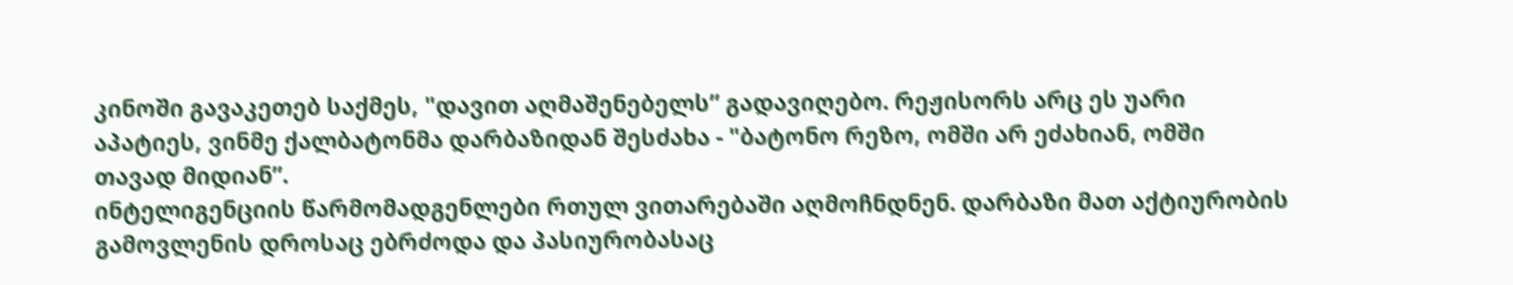კინოში გავაკეთებ საქმეს, "დავით აღმაშენებელს” გადავიღებო. რეჟისორს არც ეს უარი აპატიეს, ვინმე ქალბატონმა დარბაზიდან შესძახა - "ბატონო რეზო, ომში არ ეძახიან, ომში თავად მიდიან”.
ინტელიგენციის წარმომადგენლები რთულ ვითარებაში აღმოჩნდნენ. დარბაზი მათ აქტიურობის გამოვლენის დროსაც ებრძოდა და პასიურობასაც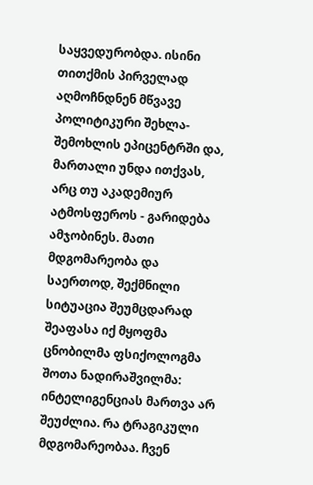საყვედურობდა. ისინი თითქმის პირველად აღმოჩნდნენ მწვავე პოლიტიკური შეხლა-შემოხლის ეპიცენტრში და, მართალი უნდა ითქვას, არც თუ აკადემიურ ატმოსფეროს - გარიდება ამჯობინეს. მათი მდგომარეობა და საერთოდ, შექმნილი სიტუაცია შეუმცდარად შეაფასა იქ მყოფმა ცნობილმა ფსიქოლოგმა შოთა ნადირაშვილმა: ინტელიგენციას მართვა არ შეუძლია. რა ტრაგიკული მდგომარეობაა. ჩვენ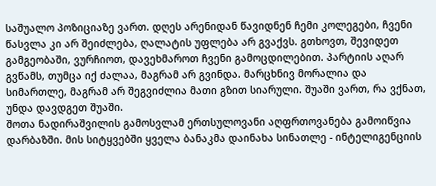საშუალო პოზიციაზე ვართ. დღეს არენიდან წავიდნენ ჩემი კოლეგები, ჩვენი წასვლა კი არ შეიძლება, ღალატის უფლება არ გვაქვს. გთხოვთ, შევიდეთ გამგეობაში, ვურჩიოთ, დავეხმაროთ ჩვენი გამოცდილებით. პარტიის აღარ გვწამს, თუმცა იქ ძალაა, მაგრამ არ გვინდა. მარცხნივ მორალია და სიმართლე, მაგრამ არ შეგვიძლია მათი გზით სიარული. შუაში ვართ, რა ვქნათ, უნდა დავდგეთ შუაში.
შოთა ნადირაშვილის გამოსვლამ ერთსულოვანი აღფრთოვანება გამოიწვია დარბაზში. მის სიტყვებში ყველა ბანაკმა დაინახა სინათლე - ინტელიგენციის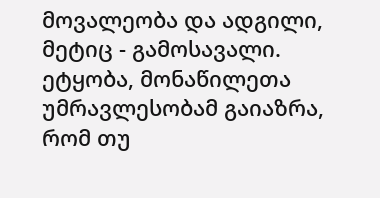მოვალეობა და ადგილი, მეტიც - გამოსავალი. ეტყობა, მონაწილეთა უმრავლესობამ გაიაზრა, რომ თუ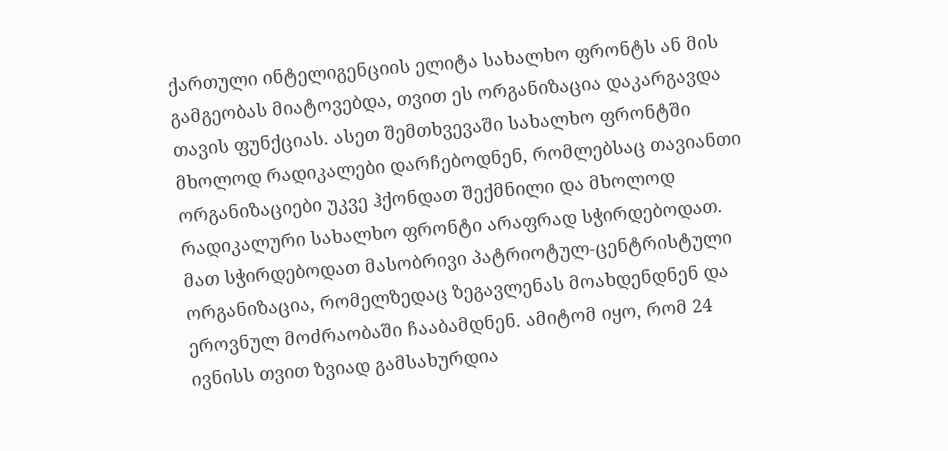ქართული ინტელიგენციის ელიტა სახალხო ფრონტს ან მის გამგეობას მიატოვებდა, თვით ეს ორგანიზაცია დაკარგავდა თავის ფუნქციას. ასეთ შემთხვევაში სახალხო ფრონტში მხოლოდ რადიკალები დარჩებოდნენ, რომლებსაც თავიანთი ორგანიზაციები უკვე ჰქონდათ შექმნილი და მხოლოდ რადიკალური სახალხო ფრონტი არაფრად სჭირდებოდათ. მათ სჭირდებოდათ მასობრივი პატრიოტულ-ცენტრისტული ორგანიზაცია, რომელზედაც ზეგავლენას მოახდენდნენ და ეროვნულ მოძრაობაში ჩააბამდნენ. ამიტომ იყო, რომ 24 ივნისს თვით ზვიად გამსახურდია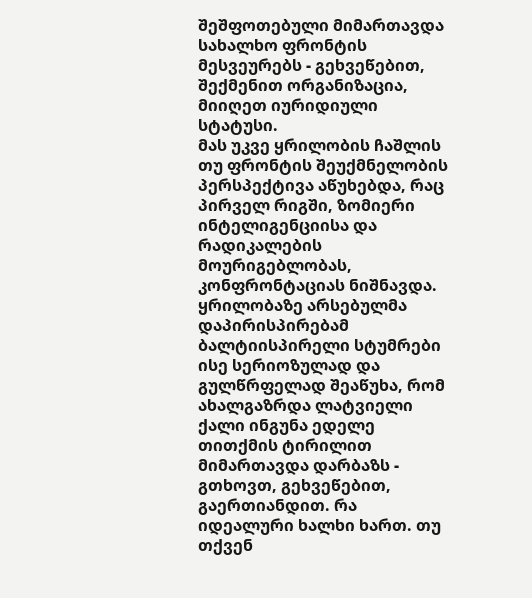შეშფოთებული მიმართავდა სახალხო ფრონტის მესვეურებს - გეხვეწებით, შექმენით ორგანიზაცია, მიიღეთ იურიდიული სტატუსი.
მას უკვე ყრილობის ჩაშლის თუ ფრონტის შეუქმნელობის პერსპექტივა აწუხებდა, რაც პირველ რიგში, ზომიერი ინტელიგენციისა და რადიკალების მოურიგებლობას, კონფრონტაციას ნიშნავდა. ყრილობაზე არსებულმა დაპირისპირებამ ბალტიისპირელი სტუმრები ისე სერიოზულად და გულწრფელად შეაწუხა, რომ ახალგაზრდა ლატვიელი ქალი ინგუნა ედელე თითქმის ტირილით მიმართავდა დარბაზს - გთხოვთ, გეხვეწებით, გაერთიანდით. რა იდეალური ხალხი ხართ. თუ თქვენ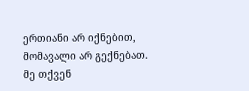ერთიანი არ იქნებით, მომავალი არ გექნებათ. მე თქვენ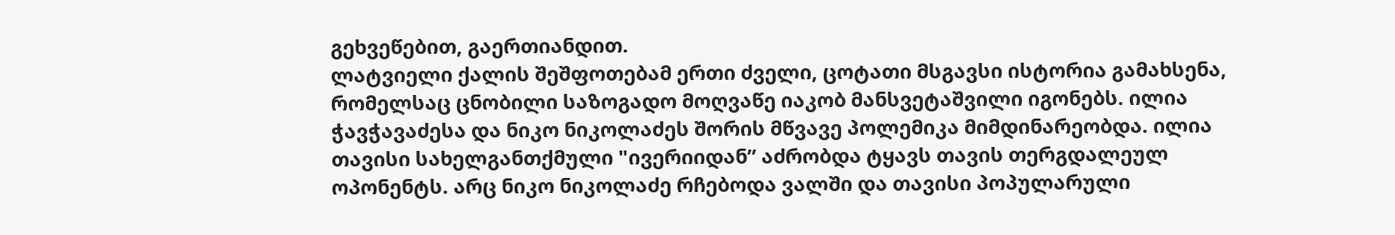გეხვეწებით, გაერთიანდით.
ლატვიელი ქალის შეშფოთებამ ერთი ძველი, ცოტათი მსგავსი ისტორია გამახსენა, რომელსაც ცნობილი საზოგადო მოღვაწე იაკობ მანსვეტაშვილი იგონებს. ილია ჭავჭავაძესა და ნიკო ნიკოლაძეს შორის მწვავე პოლემიკა მიმდინარეობდა. ილია თავისი სახელგანთქმული "ივერიიდან” აძრობდა ტყავს თავის თერგდალეულ ოპონენტს. არც ნიკო ნიკოლაძე რჩებოდა ვალში და თავისი პოპულარული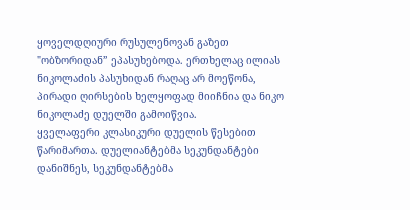ყოველდღიური რუსულენოვან გაზეთ "ობზორიდან” ეპასუხებოდა. ერთხელაც ილიას ნიკოლაძის პასუხიდან რაღაც არ მოეწონა, პირადი ღირსების ხელყოფად მიიჩნია და ნიკო ნიკოლაძე დუელში გამოიწვია.
ყველაფერი კლასიკური დუელის წესებით წარიმართა. დუელიანტებმა სეკუნდანტები დანიშნეს, სეკუნდანტებმა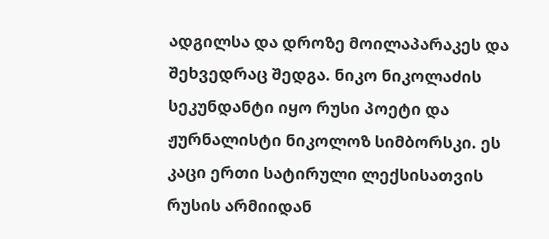ადგილსა და დროზე მოილაპარაკეს და შეხვედრაც შედგა. ნიკო ნიკოლაძის სეკუნდანტი იყო რუსი პოეტი და ჟურნალისტი ნიკოლოზ სიმბორსკი. ეს კაცი ერთი სატირული ლექსისათვის რუსის არმიიდან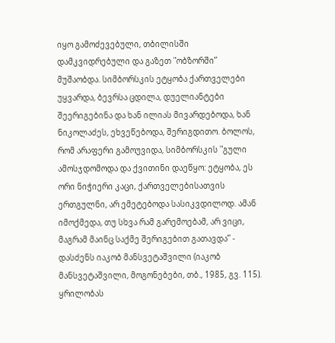იყო გამოძევებული, თბილისში დამკვიდრებული და გაზეთ "ობზორში” მუშაობდა. სიმბორსკის ეტყობა ქართველები უყვარდა, ბევრსა ცდილა, დუელიანტები შეერიგებინა და ხან ილიას მივარდებოდა, ხან ნიკოლაძეს, ეხვეწებოდა, შერიგდითო. ბოლოს, რომ არაფერი გამოუვიდა, სიმბორსკის "გული ამოსჯდომოდა და ქვითინი დაეწყო: ეტყობა, ეს ორი ნიჭიერი კაცი, ქართველებისათვის ერთგულნი, არ ემეტებოდა სასიკვდილოდ. ამან იმოქმედა, თუ სხვა რამ გარემოებამ, არ ვიცი, მაგრამ მაინც საქმე შერიგებით გათავდა” - დასძენს იაკობ მანსვეტაშვილი (იაკობ მანსვეტაშვილი, მოგონებები, თბ., 1985, გვ. 115).
ყრილობას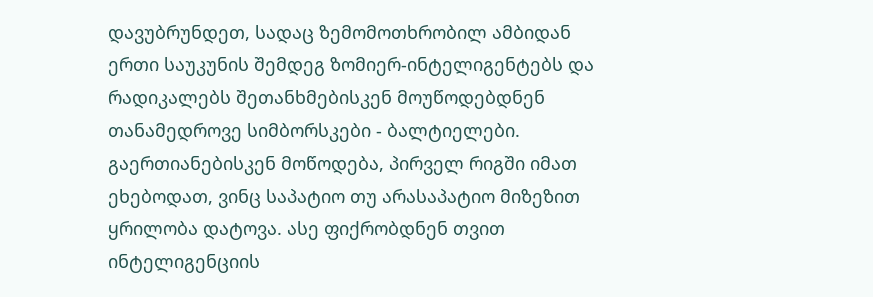დავუბრუნდეთ, სადაც ზემომოთხრობილ ამბიდან ერთი საუკუნის შემდეგ ზომიერ-ინტელიგენტებს და რადიკალებს შეთანხმებისკენ მოუწოდებდნენ თანამედროვე სიმბორსკები - ბალტიელები.
გაერთიანებისკენ მოწოდება, პირველ რიგში იმათ ეხებოდათ, ვინც საპატიო თუ არასაპატიო მიზეზით ყრილობა დატოვა. ასე ფიქრობდნენ თვით ინტელიგენციის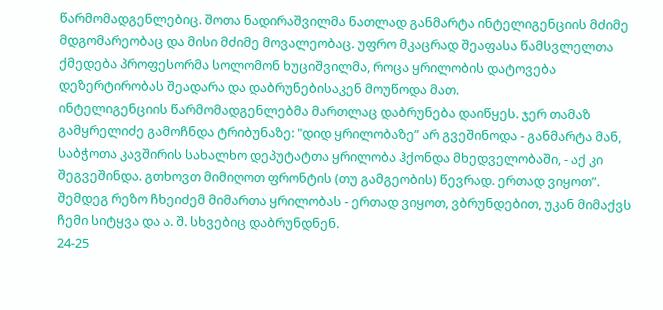წარმომადგენლებიც. შოთა ნადირაშვილმა ნათლად განმარტა ინტელიგენციის მძიმე მდგომარეობაც და მისი მძიმე მოვალეობაც. უფრო მკაცრად შეაფასა წამსვლელთა ქმედება პროფესორმა სოლომონ ხუციშვილმა, როცა ყრილობის დატოვება დეზერტირობას შეადარა და დაბრუნებისაკენ მოუწოდა მათ.
ინტელიგენციის წარმომადგენლებმა მართლაც დაბრუნება დაიწყეს. ჯერ თამაზ გამყრელიძე გამოჩნდა ტრიბუნაზე: "დიდ ყრილობაზე” არ გვეშინოდა - განმარტა მან, საბჭოთა კავშირის სახალხო დეპუტატთა ყრილობა ჰქონდა მხედველობაში, - აქ კი შეგვეშინდა. გთხოვთ მიმიღოთ ფრონტის (თუ გამგეობის) წევრად. ერთად ვიყოთ”. შემდეგ რეზო ჩხეიძემ მიმართა ყრილობას - ერთად ვიყოთ, ვბრუნდებით, უკან მიმაქვს ჩემი სიტყვა და ა. შ. სხვებიც დაბრუნდნენ.
24-25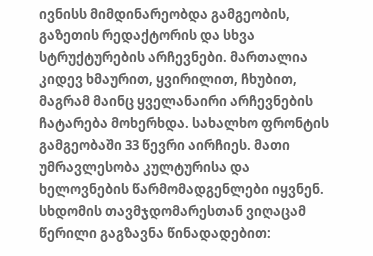ივნისს მიმდინარეობდა გამგეობის, გაზეთის რედაქტორის და სხვა სტრუქტურების არჩევნები. მართალია კიდევ ხმაურით, ყვირილით, ჩხუბით, მაგრამ მაინც ყველანაირი არჩევნების ჩატარება მოხერხდა. სახალხო ფრონტის გამგეობაში 33 წევრი აირჩიეს. მათი უმრავლესობა კულტურისა და ხელოვნების წარმომადგენლები იყვნენ. სხდომის თავმჯდომარესთან ვიღაცამ წერილი გაგზავნა წინადადებით: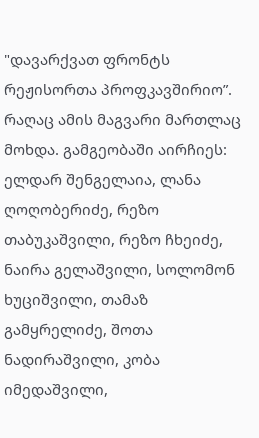"დავარქვათ ფრონტს რეჟისორთა პროფკავშირიო”. რაღაც ამის მაგვარი მართლაც მოხდა. გამგეობაში აირჩიეს: ელდარ შენგელაია, ლანა ღოღობერიძე, რეზო თაბუკაშვილი, რეზო ჩხეიძე, ნაირა გელაშვილი, სოლომონ ხუციშვილი, თამაზ გამყრელიძე, შოთა ნადირაშვილი, კობა იმედაშვილი,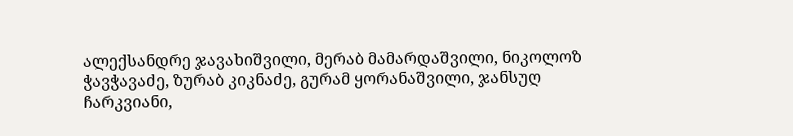ალექსანდრე ჯავახიშვილი, მერაბ მამარდაშვილი, ნიკოლოზ ჭავჭავაძე, ზურაბ კიკნაძე, გურამ ყორანაშვილი, ჯანსუღ ჩარკვიანი,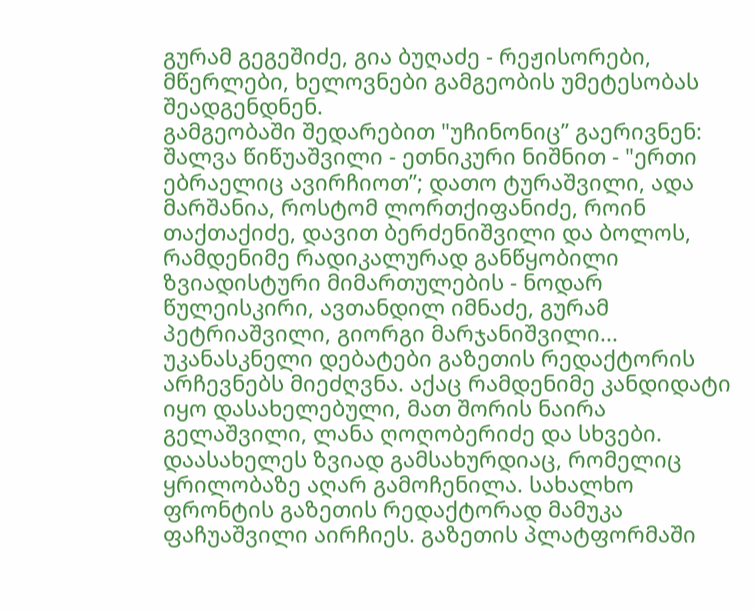გურამ გეგეშიძე, გია ბუღაძე - რეჟისორები, მწერლები, ხელოვნები გამგეობის უმეტესობას შეადგენდნენ.
გამგეობაში შედარებით "უჩინონიც” გაერივნენ: შალვა წიწუაშვილი - ეთნიკური ნიშნით - "ერთი ებრაელიც ავირჩიოთ”; დათო ტურაშვილი, ადა მარშანია, როსტომ ლორთქიფანიძე, როინ თაქთაქიძე, დავით ბერძენიშვილი და ბოლოს, რამდენიმე რადიკალურად განწყობილი ზვიადისტური მიმართულების - ნოდარ წულეისკირი, ავთანდილ იმნაძე, გურამ პეტრიაშვილი, გიორგი მარჯანიშვილი...
უკანასკნელი დებატები გაზეთის რედაქტორის არჩევნებს მიეძღვნა. აქაც რამდენიმე კანდიდატი იყო დასახელებული, მათ შორის ნაირა გელაშვილი, ლანა ღოღობერიძე და სხვები. დაასახელეს ზვიად გამსახურდიაც, რომელიც ყრილობაზე აღარ გამოჩენილა. სახალხო ფრონტის გაზეთის რედაქტორად მამუკა ფაჩუაშვილი აირჩიეს. გაზეთის პლატფორმაში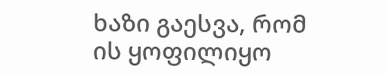ხაზი გაესვა, რომ ის ყოფილიყო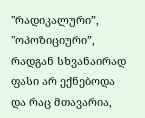"რადიკალური”, "ოპოზიციური”, რადგან სხვანაირად ფასი არ ექნებოდა და რაც მთავარია,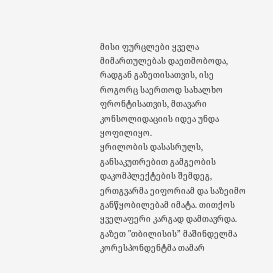მისი ფურცლები ყველა მიმართულებას დაეთმობოდა, რადგან გაზეთისათვის, ისე როგორც საერთოდ სახალხო ფრონტისათვის, მთავარი კონსოლიდაციის იდეა უნდა ყოფილიყო.
ყრილობის დასასრულს, განსაკუთრებით გამგეობის დაკომპლექტების შემდეგ, ერთგვარმა ეიფორიამ და საზეიმო განწყობილებამ იმატა. თითქოს ყველაფერი კარგად დამთავრდა. გაზეთ "თბილისის” მაშინდელმა კორესპონდენტმა თამარ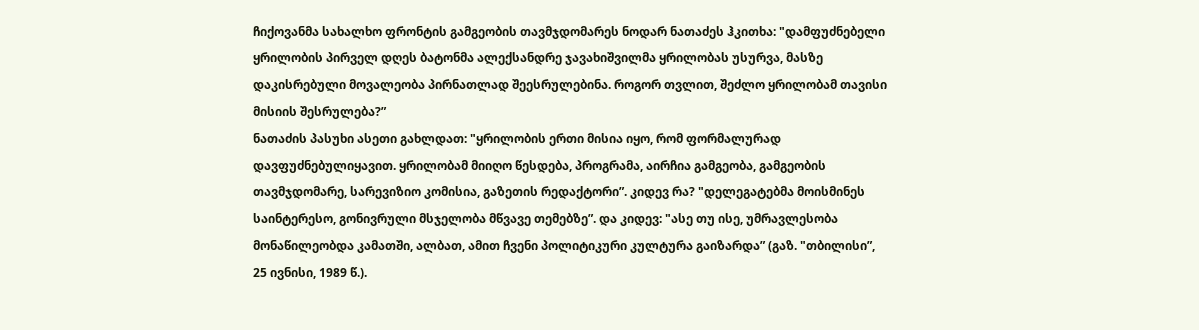ჩიქოვანმა სახალხო ფრონტის გამგეობის თავმჯდომარეს ნოდარ ნათაძეს ჰკითხა: "დამფუძნებელი ყრილობის პირველ დღეს ბატონმა ალექსანდრე ჯავახიშვილმა ყრილობას უსურვა, მასზე დაკისრებული მოვალეობა პირნათლად შეესრულებინა. როგორ თვლით, შეძლო ყრილობამ თავისი მისიის შესრულება?”
ნათაძის პასუხი ასეთი გახლდათ: "ყრილობის ერთი მისია იყო, რომ ფორმალურად დავფუძნებულიყავით. ყრილობამ მიიღო წესდება, პროგრამა, აირჩია გამგეობა, გამგეობის თავმჯდომარე, სარევიზიო კომისია, გაზეთის რედაქტორი”. კიდევ რა? "დელეგატებმა მოისმინეს საინტერესო, გონივრული მსჯელობა მწვავე თემებზე”. და კიდევ: "ასე თუ ისე, უმრავლესობა მონაწილეობდა კამათში, ალბათ, ამით ჩვენი პოლიტიკური კულტურა გაიზარდა” (გაზ. "თბილისი”, 25 ივნისი, 1989 წ.).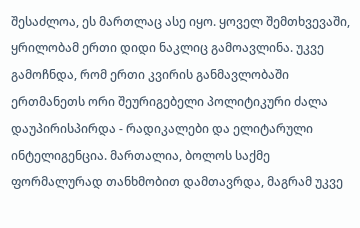შესაძლოა, ეს მართლაც ასე იყო. ყოველ შემთხვევაში, ყრილობამ ერთი დიდი ნაკლიც გამოავლინა. უკვე გამოჩნდა, რომ ერთი კვირის განმავლობაში ერთმანეთს ორი შეურიგებელი პოლიტიკური ძალა დაუპირისპირდა - რადიკალები და ელიტარული ინტელიგენცია. მართალია, ბოლოს საქმე ფორმალურად თანხმობით დამთავრდა, მაგრამ უკვე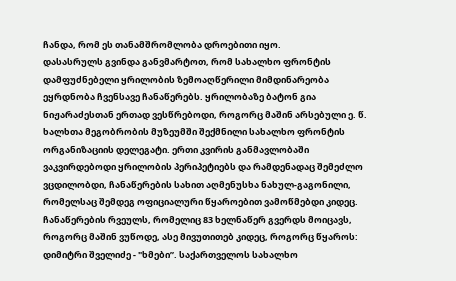ჩანდა, რომ ეს თანამშრომლობა დროებითი იყო.
დასასრულს გვინდა განვმარტოთ, რომ სახალხო ფრონტის დამფუძნებელი ყრილობის ზემოაღწერილი მიმდინარეობა ეყრდნობა ჩვენსავე ჩანაწერებს. ყრილობაზე ბატონ გია ნიჟარაძესთან ერთად ვესწრებოდი, როგორც მაშინ არსებული ე. წ. ხალხთა მეგობრობის მუზეუმში შექმნილი სახალხო ფრონტის ორგანიზაციის დელეგატი. ერთი კვირის განმავლობაში ვაკვირდებოდი ყრილობის პერიპეტიებს და რამდენადაც შემეძლო ვცდილობდი, ჩანაწერების სახით აღმენუსხა ნახულ-გაგონილი, რომელსაც შემდეგ ოფიციალური წყაროებით ვამოწმებდი კიდეც. ჩანაწერების რვეულს, რომელიც 83 ხელნაწერ გვერდს მოიცავს, როგორც მაშინ ვუწოდე, ასე მივუთითებ კიდეც, როგორც წყაროს: დიმიტრი შველიძე - "ხმები”. საქართველოს სახალხო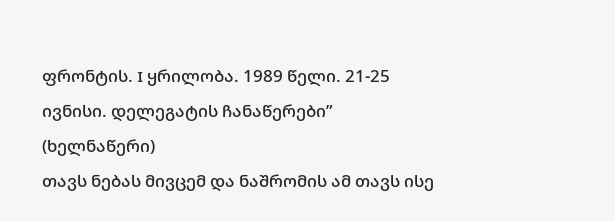ფრონტის. I ყრილობა. 1989 წელი. 21-25 ივნისი. დელეგატის ჩანაწერები” (ხელნაწერი)
თავს ნებას მივცემ და ნაშრომის ამ თავს ისე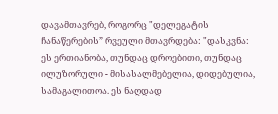დავამთავრებ, როგორც "დელეგატის ჩანაწერების” რვეული მთავრდება: "დასკვნა: ეს ერთიანობა, თუნდაც დროებითი, თუნდაც ილუზორული - მისასალმებელია, დიდებულია, სამაგალითოა. ეს ნაღდად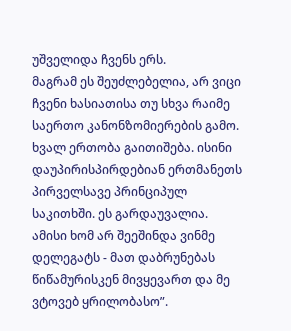უშველიდა ჩვენს ერს.
მაგრამ ეს შეუძლებელია, არ ვიცი ჩვენი ხასიათისა თუ სხვა რაიმე საერთო კანონზომიერების გამო. ხვალ ერთობა გაითიშება. ისინი დაუპირისპირდებიან ერთმანეთს პირველსავე პრინციპულ საკითხში. ეს გარდაუვალია.
ამისი ხომ არ შეეშინდა ვინმე დელეგატს - მათ დაბრუნებას წიწამურისკენ მივყევართ და მე ვტოვებ ყრილობასო”.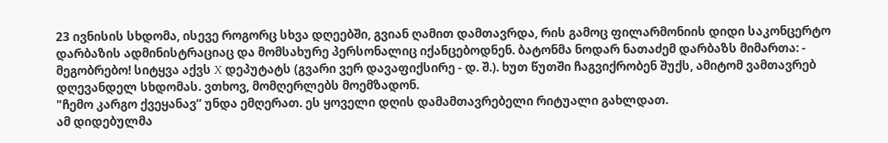23 ივნისის სხდომა, ისევე როგორც სხვა დღეებში, გვიან ღამით დამთავრდა, რის გამოც ფილარმონიის დიდი საკონცერტო დარბაზის ადმინისტრაციაც და მომსახურე პერსონალიც იქანცებოდნენ. ბატონმა ნოდარ ნათაძემ დარბაზს მიმართა: - მეგობრებო! სიტყვა აქვს X დეპუტატს (გვარი ვერ დავაფიქსირე - დ. შ.). ხუთ წუთში ჩაგვიქრობენ შუქს, ამიტომ ვამთავრებ დღევანდელ სხდომას. ვთხოვ, მომღერლებს მოემზადონ.
"ჩემო კარგო ქვეყანავ” უნდა ემღერათ. ეს ყოველი დღის დამამთავრებელი რიტუალი გახლდათ.
ამ დიდებულმა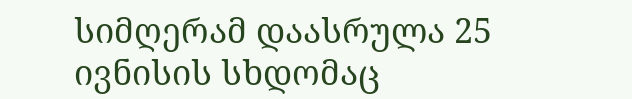სიმღერამ დაასრულა 25 ივნისის სხდომაც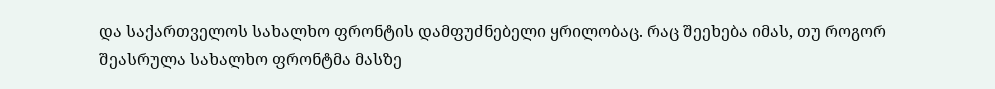და საქართველოს სახალხო ფრონტის დამფუძნებელი ყრილობაც. რაც შეეხება იმას, თუ როგორ შეასრულა სახალხო ფრონტმა მასზე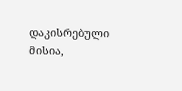დაკისრებული მისია,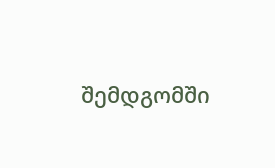შემდგომში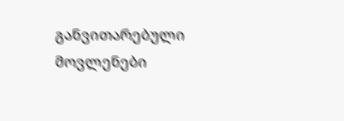განვითარებული მოვლენები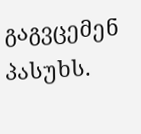გაგვცემენ პასუხს.